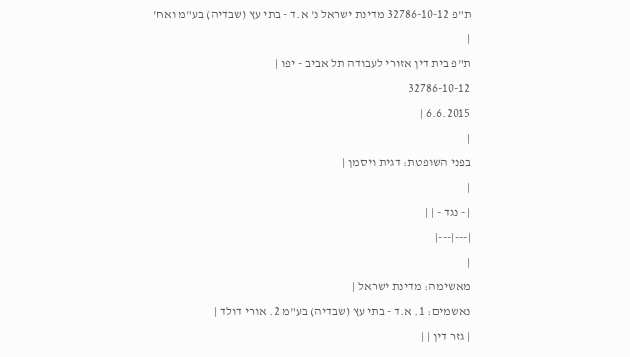ת"פ 32786-10-12 מדינת ישראל נ' א.ד - בתי עץ (שבדיה) בע"מ ואח'
|
ת"פ בית דין אזורי לעבודה תל אביב - יפו |
32786-10-12
6.6.2015 |
|
בפני השופטת: דגית ויסמן |
|
| - נגד - | |
|---|---|
|
מאשימה: מדינת ישראל |
נאשמים: 1. א.ד - בתי עץ (שבדיה) בע"מ 2. אורי דולד |
| גזר דין | |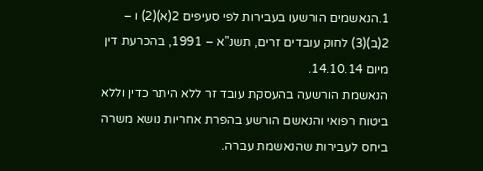1.הנאשמים הורשעו בעבירות לפי סעיפים 2(א)(2) ו – 2(ב)(3) לחוק עובדים זרים, תשנ"א – 1991, בהכרעת דין מיום 14.10.14.
הנאשמת הורשעה בהעסקת עובד זר ללא היתר כדין וללא ביטוח רפואי והנאשם הורשע בהפרת אחריות נושא משרה ביחס לעבירות שהנאשמת עברה.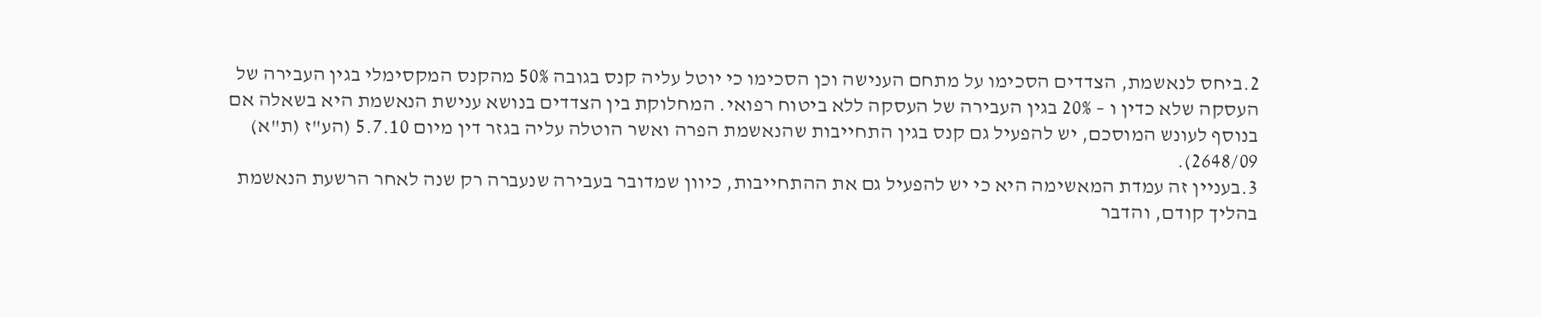2.ביחס לנאשמת, הצדדים הסכימו על מתחם הענישה וכן הסכימו כי יוטל עליה קנס בגובה 50% מהקנס המקסימלי בגין העבירה של העסקה שלא כדין ו – 20% בגין העבירה של העסקה ללא ביטוח רפואי. המחלוקת בין הצדדים בנושא ענישת הנאשמת היא בשאלה אם בנוסף לעונש המוסכם, יש להפעיל גם קנס בגין התחייבות שהנאשמת הפרה ואשר הוטלה עליה בגזר דין מיום 5.7.10 (הע"ז (ת"א) 2648/09).
3.בעניין זה עמדת המאשימה היא כי יש להפעיל גם את ההתחייבות, כיוון שמדובר בעבירה שנעברה רק שנה לאחר הרשעת הנאשמת בהליך קודם, והדבר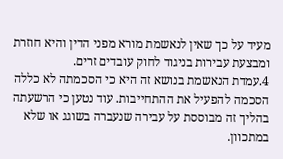מעיד על כך שאין לנאשמת מורא מפני הדין והיא חוזרת ומבצעת עבירות בניגוד לחוק עובדים זרים.
4.עמדת הנאשמת בנושא זה היא כי הסכמתה לא כללה הסכמה להפעיל את ההתחייבות. עוד נטען כי הרשעתה בהליך זה מבוססת על עבירה שנעברה בשוגג או שלא במתכוון.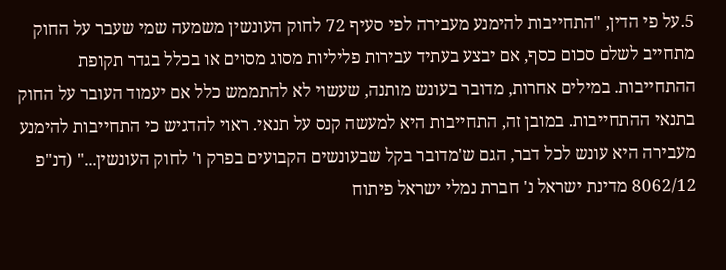5.על פי הדין, "התחייבות להימנע מעבירה לפי סעיף 72 לחוק העונשין משמעה שמי שעבר על החוק מתחייב לשלם סכום כסף, אם יבצע בעתיד עבירות פליליות מסוג מסוים או בכלל בגדר תקופת ההתחייבות. במילים אחרות, מדובר בעונש מותנה, שעשוי לא להתממש כלל אם יעמוד העובר על החוק בתנאי ההתחייבות. במובן זה, התחייבות היא למעשה קנס על תנאי. ראוי להדגיש כי התחייבות להימנע מעבירה היא עונש לכל דבר, הגם ש'מדובר בקל שבעונשים הקבועים בפרק ו' לחוק העונשין..." (דנ"פ 8062/12 מדינת ישראל נ' חברת נמלי ישראל פיתוח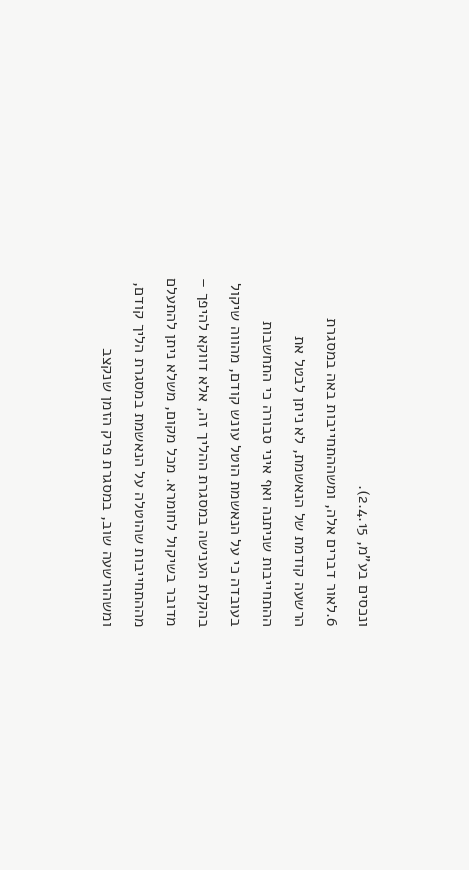ונכסים בע"מ, 2.4.15).
6.לאור דברים אלה, ומשההתחייבות באה במסגרת הרשעה קודמת של הנאשמת, לא ניתן לבטל את ההתחייבות שניתנה ואף איני סבורה כי התחשבות בעובדה כי על הנאשמת הוטל עונש קודם, מהווה שיקול בהקלת הענישה במסגרת ההליך זה, אלא דווקא להיפך – מדובר בשיקול לחומרא. מכל מקום, משלא ניתן להתעלם מההתחייבות שהוטלה על הנאשמת במסגרת הליך קודם, ומשהורשעה שוב, במסגרת פרק הזמן שנקצב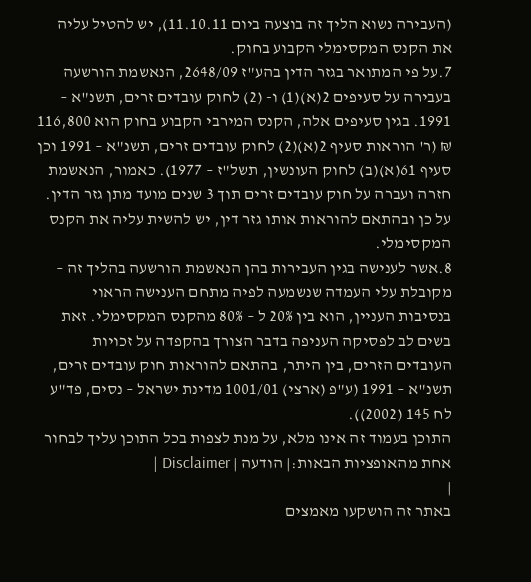(העבירה נשוא הליך זה בוצעה ביום 11.10.11), יש להטיל עליה את הקנס המקסימלי הקבוע בחוק.
7.על פי המתואר בגזר הדין בהע"ז 2648/09, הנאשמת הורשעה בעבירה על סעיפים 2(א)(1) ו- (2) לחוק עובדים זרים, תשנ"א – 1991. בגין סעיפים אלה, הקנס המירבי הקבוע בחוק הוא 116,800 ₪ (ר' הוראות סעיף 2(א)(2) לחוק עובדים זרים, תשנ"א – 1991 וכן סעיף 61(א)(ב) לחוק העונשין, תשל"ז – 1977). כאמור, הנאשמת חזרה ועברה על חוק עובדים זרים תוך 3 שנים מועד מתן גזר הדין. על כן ובהתאם להוראות אותו גזר דין, יש להשית עליה את הקנס המקסימלי.
8.אשר לענישה בגין העבירות בהן הנאשמת הורשעה בהליך זה – מקובלת עלי העמדה שנשמעה לפיה מתחם הענישה הראוי בנסיבות העניין, הוא בין 20% ל – 80% מהקנס המקסימלי. זאת בשים לב לפסיקה העניפה בדבר הצורך בהקפדה על זכויות העובדים הזרים, בין היתר, בהתאם להוראות חוק עובדים זרים, תשנ"א – 1991 (ע"פ (ארצי) 1001/01 מדינת ישראל – נסים, פד"ע לח 145 (2002)).
התוכן בעמוד זה אינו מלא, על מנת לצפות בכל התוכן עליך לבחור אחת מהאופציות הבאות:| הודעה | Disclaimer |
|
באתר זה הושקעו מאמצים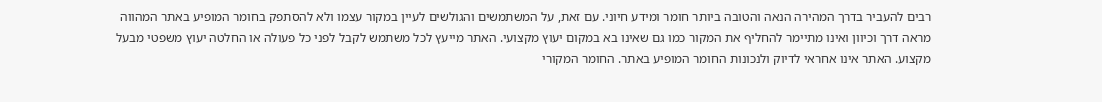רבים להעביר בדרך המהירה הנאה והטובה ביותר חומר ומידע חיוני. עם זאת, על המשתמשים והגולשים לעיין במקור עצמו ולא להסתפק בחומר המופיע באתר המהווה מראה דרך וכיוון ואינו מתיימר להחליף את המקור כמו גם שאינו בא במקום יעוץ מקצועי. האתר מייעץ לכל משתמש לקבל לפני כל פעולה או החלטה יעוץ משפטי מבעל מקצוע. האתר אינו אחראי לדיוק ולנכונות החומר המופיע באתר. החומר המקורי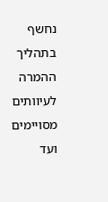נחשף בתהליך ההמרה לעיוותים מסויימים ועד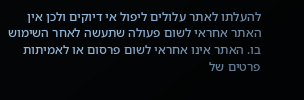להעלתו לאתר עלולים ליפול אי דיוקים ולכן אין האתר אחראי לשום פעולה שתעשה לאחר השימוש בו. האתר אינו אחראי לשום פרסום או לאמיתות פרטים של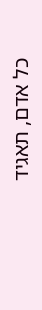כל אדם, תאגיד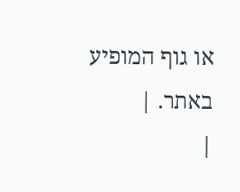או גוף המופיע באתר. |
|